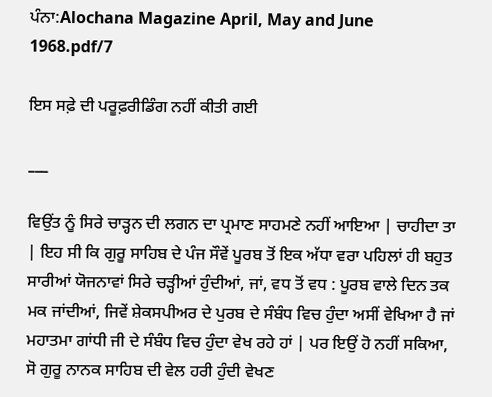ਪੰਨਾ:Alochana Magazine April, May and June 1968.pdf/7

ਇਸ ਸਫ਼ੇ ਦੀ ਪਰੂਫ਼ਰੀਡਿੰਗ ਨਹੀਂ ਕੀਤੀ ਗਈ

___

ਵਿਉਂਤ ਨੂੰ ਸਿਰੇ ਚਾੜ੍ਹਨ ਦੀ ਲਗਨ ਦਾ ਪ੍ਰਮਾਣ ਸਾਹਮਣੇ ਨਹੀਂ ਆਇਆ | ਚਾਹੀਦਾ ਤਾ | ਇਹ ਸੀ ਕਿ ਗੁਰੂ ਸਾਹਿਬ ਦੇ ਪੰਜ ਸੌਵੇਂ ਪੂਰਬ ਤੋਂ ਇਕ ਅੱਧਾ ਵਰਾ ਪਹਿਲਾਂ ਹੀ ਬਹੁਤ ਸਾਰੀਆਂ ਯੋਜਨਾਵਾਂ ਸਿਰੇ ਚੜ੍ਹੀਆਂ ਹੁੰਦੀਆਂ, ਜਾਂ, ਵਧ ਤੋਂ ਵਧ : ਪੂਰਬ ਵਾਲੇ ਦਿਨ ਤਕ ਮਕ ਜਾਂਦੀਆਂ, ਜਿਵੇਂ ਸ਼ੇਕਸਪੀਅਰ ਦੇ ਪੁਰਬ ਦੇ ਸੰਬੰਧ ਵਿਚ ਹੁੰਦਾ ਅਸੀਂ ਵੇਖਿਆ ਹੈ ਜਾਂ ਮਹਾਤਮਾ ਗਾਂਧੀ ਜੀ ਦੇ ਸੰਬੰਧ ਵਿਚ ਹੁੰਦਾ ਵੇਖ ਰਹੇ ਹਾਂ | ਪਰ ਇਉਂ ਹੋ ਨਹੀਂ ਸਕਿਆ, ਸੋ ਗੁਰੂ ਨਾਨਕ ਸਾਹਿਬ ਦੀ ਵੇਲ ਹਰੀ ਹੁੰਦੀ ਵੇਖਣ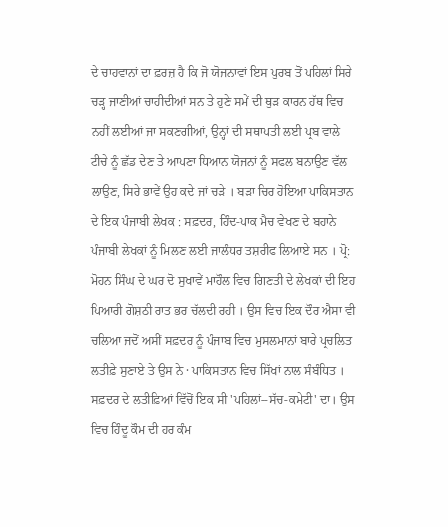ਦੇ ਚਾਹਵਾਨਾਂ ਦਾ ਫ਼ਰਜ਼ ਹੈ ਕਿ ਜੋ ਯੋਜਨਾਵਾਂ ਇਸ ਪੁਰਬ ਤੋਂ ਪਹਿਲਾਂ ਸਿਰੇ ਚੜ੍ਹ ਜਾਣੀਆਂ ਚਾਹੀਦੀਆਂ ਸਨ ਤੇ ਹੁਣੇ ਸਮੇਂ ਦੀ ਥੁੜ ਕਾਰਨ ਹੱਥ ਵਿਚ ਨਹੀਂ ਲਈਆਂ ਜਾ ਸਕਣਗੀਆਂ, ਉਨ੍ਹਾਂ ਦੀ ਸਥਾਪਤੀ ਲਈ ਪ੍ਰਬ ਵਾਲੇ ਟੀਚੇ ਨੂੰ ਛੱਡ ਦੇਣ ਤੇ ਆਪਣਾ ਧਿਆਨ ਯੋਜਨਾਂ ਨੂੰ ਸਫਲ ਬਨਾਉਣ ਵੱਲ ਲਾਉਣ, ਸਿਰੇ ਭਾਵੇਂ ਉਹ ਕਦੇ ਜਾਂ ਚੜੇ । ਬੜਾ ਚਿਰ ਹੋਇਆ ਪਾਕਿਸਤਾਨ ਦੇ ਇਕ ਪੰਜਾਬੀ ਲੇਖਕ : ਸਫ਼ਦਰ, ਹਿੰਦ-ਪਾਕ ਮੈਚ ਵੇਖਣ ਦੇ ਬਹਾਨੇ ਪੰਜਾਬੀ ਲੇਖਕਾਂ ਨੂੰ ਮਿਲਣ ਲਈ ਜਾਲੰਧਰ ਤਸ਼ਰੀਫ ਲਿਆਏ ਸਨ । ਪ੍ਰੋ: ਮੋਹਨ ਸਿੰਘ ਦੇ ਘਰ ਦੋ ਸੁਖਾਵੇਂ ਮਾਹੌਲ ਵਿਚ ਗਿਣਤੀ ਦੇ ਲੇਖਕਾਂ ਦੀ ਇਹ ਪਿਆਰੀ ਗੋਸ਼ਠੀ ਰਾਤ ਭਰ ਚੱਲਦੀ ਰਹੀ । ਉਸ ਵਿਚ ਇਕ ਦੌਰ ਐਸਾ ਵੀ ਚਲਿਆ ਜਦੋਂ ਅਸੀਂ ਸਫ਼ਦਰ ਨੂੰ ਪੰਜਾਬ ਵਿਚ ਮੁਸਲਮਾਨਾਂ ਬਾਰੇ ਪ੍ਰਚਲਿਤ ਲਤੀਫ਼ੇ ਸੁਣਾਏ ਤੇ ਉਸ ਨੇ · ਪਾਕਿਸਤਾਨ ਵਿਚ ਸਿੱਖਾਂ ਨਾਲ ਸੰਬੰਧਿਤ । ਸਫ਼ਦਰ ਦੇ ਲਤੀਫ਼ਿਆਂ ਵਿੱਚੋਂ ਇਕ ਸੀ 'ਪਹਿਲਾਂ--ਸੱਚ-ਕਮੇਟੀ' ਦਾ। ਉਸ ਵਿਚ ਹਿੰਦੂ ਕੌਮ ਦੀ ਹਰ ਕੰਮ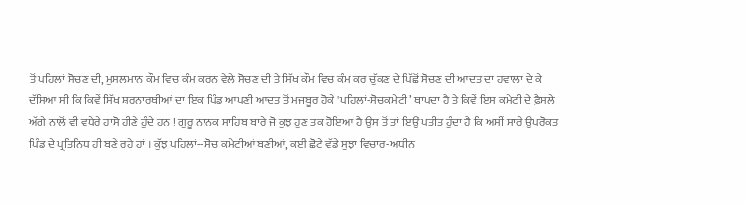ਤੋਂ ਪਹਿਲਾਂ ਸੋਚਣ ਦੀ, ਮੁਸਲਮਾਨ ਕੌਮ ਵਿਚ ਕੰਮ ਕਰਨ ਵੇਲੇ ਸੋਚਣ ਦੀ ਤੇ ਸਿੱਖ ਕੌਮ ਵਿਚ ਕੰਮ ਕਰ ਚੁੱਕਣ ਦੇ ਪਿੱਛੋਂ ਸੋਚਣ ਦੀ ਆਦਤ ਦਾ ਹਵਾਲਾ ਦੇ ਕੇ ਦੱਸਿਆ ਸੀ ਕਿ ਕਿਵੇਂ ਸਿੱਖ ਸ਼ਰਨਾਰਥੀਆਂ ਦਾ ਇਕ ਪਿੰਡ ਆਪਣੀ ਆਦਤ ਤੋਂ ਮਜਬੂਰ ਹੋਕੇ 'ਪਹਿਲਾਂ-ਸੋਚਕਮੇਟੀ’ ਥਾਪਦਾ ਹੈ ਤੇ ਕਿਵੇਂ ਇਸ ਕਮੇਟੀ ਦੇ ਫ਼ੈਸਲੇ ਅੱਗੇ ਨਾਲੋਂ ਵੀ ਵਧੇਰੇ ਹਾਸੋ ਹੀਣੇ ਹੁੰਦੇ ਹਨ ! ਗੁਰੂ ਨਾਨਕ ਸਾਹਿਬ ਬਾਰੇ ਜੋ ਕੁਝ ਹੁਣ ਤਕ ਹੋਇਆ ਹੈ ਉਸ ਤੋਂ ਤਾਂ ਇਉਂ ਪਤੀਤ ਹੁੰਦਾ ਹੈ ਕਿ ਅਸੀਂ ਸਾਰੇ ਉਪਰੋਕਤ ਪਿੰਡ ਦੇ ਪ੍ਰਤਿਨਿਧ ਹੀ ਬਣੇ ਰਹੇ ਹਾਂ । ਕੁੱਝ ਪਹਿਲਾਂ--ਸੋਚ ਕਮੇਟੀਆਂ ਬਣੀਆਂ, ਕਈ ਛੋਟੇ ਵੱਡੇ ਸੁਝਾ ਵਿਚਾਰ-ਅਧੀਨ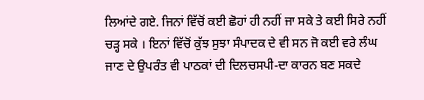ਲਿਆਂਦੇ ਗਏ. ਜਿਨਾਂ ਵਿੱਚੋਂ ਕਈ ਛੋਹਾਂ ਹੀ ਨਹੀਂ ਜਾ ਸਕੇ ਤੇ ਕਈ ਸਿਰੇ ਨਹੀਂ ਚੜ੍ਹ ਸਕੇ । ਇਨਾਂ ਵਿੱਚੋਂ ਕੁੱਝ ਸੁਝਾ ਸੰਪਾਦਕ ਦੇ ਵੀ ਸਨ ਜੋ ਕਈ ਵਰੇ ਲੰਘ ਜਾਣ ਦੇ ਉਪਰੰਤ ਵੀ ਪਾਠਕਾਂ ਦੀ ਦਿਲਚਸਪੀ-ਦਾ ਕਾਰਨ ਬਣ ਸਕਦੇ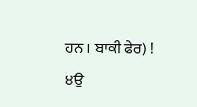ਹਨ । ਬਾਕੀ ਫੇਰ) ! ੪ਉ